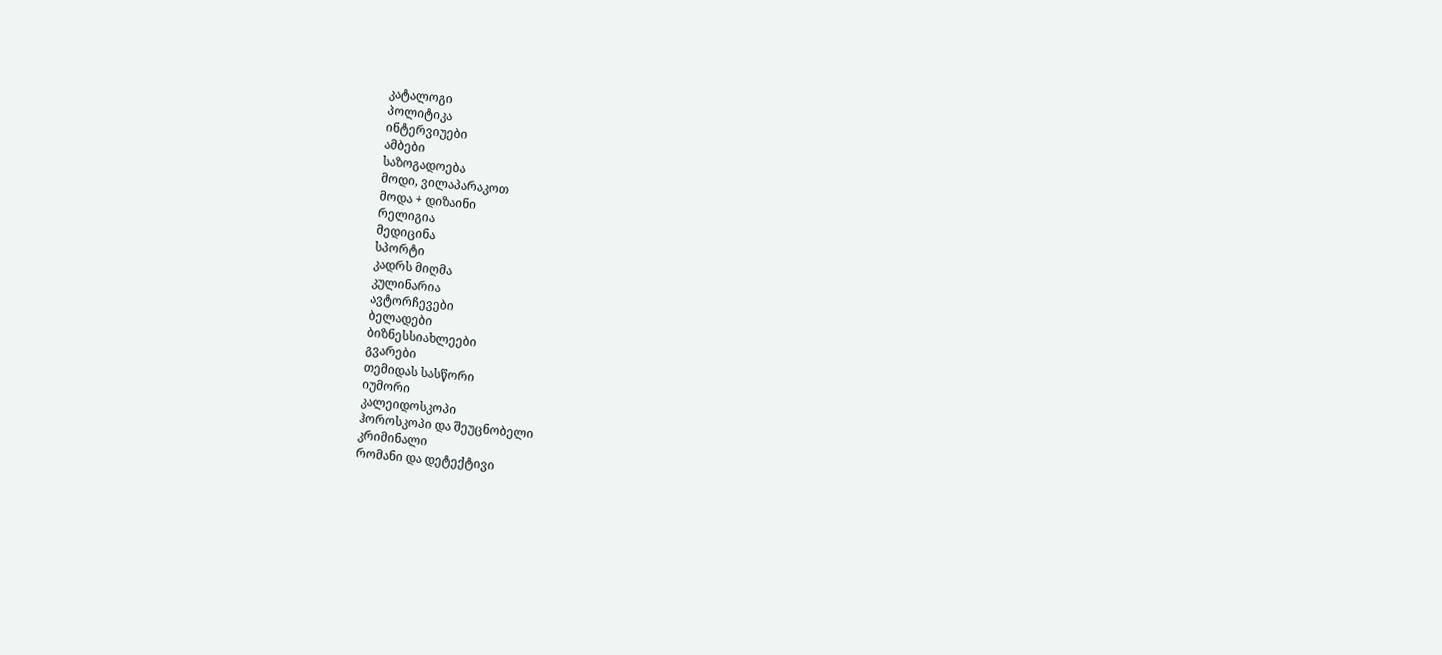კატალოგი
პოლიტიკა
ინტერვიუები
ამბები
საზოგადოება
მოდი, ვილაპარაკოთ
მოდა + დიზაინი
რელიგია
მედიცინა
სპორტი
კადრს მიღმა
კულინარია
ავტორჩევები
ბელადები
ბიზნესსიახლეები
გვარები
თემიდას სასწორი
იუმორი
კალეიდოსკოპი
ჰოროსკოპი და შეუცნობელი
კრიმინალი
რომანი და დეტექტივი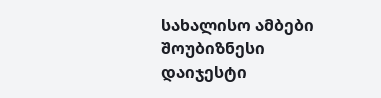სახალისო ამბები
შოუბიზნესი
დაიჯესტი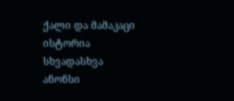ქალი და მამაკაცი
ისტორია
სხვადასხვა
ანონსი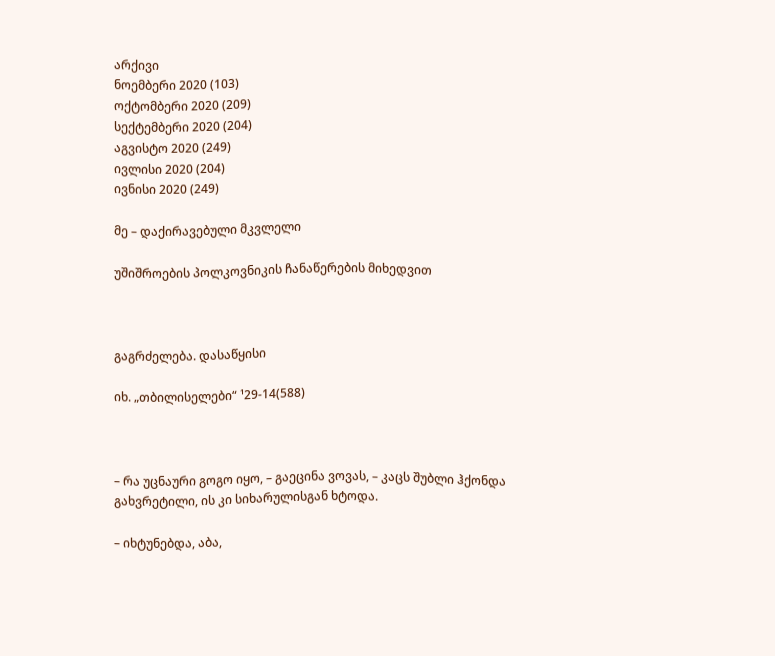არქივი
ნოემბერი 2020 (103)
ოქტომბერი 2020 (209)
სექტემბერი 2020 (204)
აგვისტო 2020 (249)
ივლისი 2020 (204)
ივნისი 2020 (249)

მე – დაქირავებული მკვლელი

უშიშროების პოლკოვნიკის ჩანაწერების მიხედვით



გაგრძელება. დასაწყისი

იხ. „თბილისელები“ ¹29-14(588)



– რა უცნაური გოგო იყო, – გაეცინა ვოვას, – კაცს შუბლი ჰქონდა გახვრეტილი, ის კი სიხარულისგან ხტოდა.

– იხტუნებდა, აბა,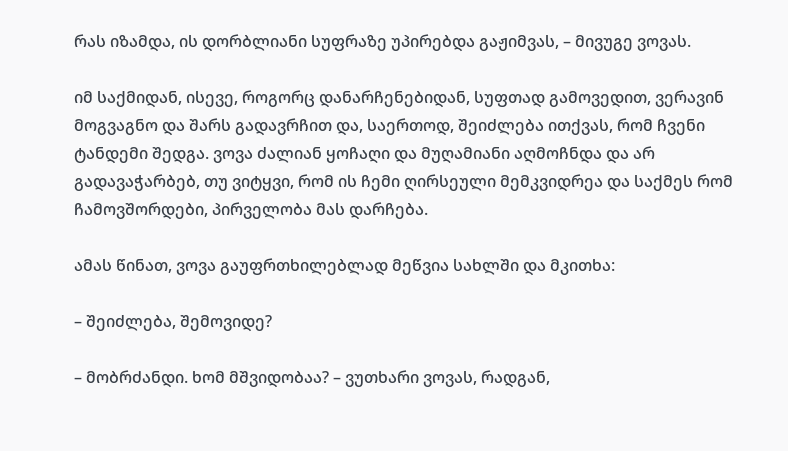რას იზამდა, ის დორბლიანი სუფრაზე უპირებდა გაჟიმვას, – მივუგე ვოვას.

იმ საქმიდან, ისევე, როგორც დანარჩენებიდან, სუფთად გამოვედით, ვერავინ მოგვაგნო და შარს გადავრჩით და, საერთოდ, შეიძლება ითქვას, რომ ჩვენი ტანდემი შედგა. ვოვა ძალიან ყოჩაღი და მუღამიანი აღმოჩნდა და არ გადავაჭარბებ, თუ ვიტყვი, რომ ის ჩემი ღირსეული მემკვიდრეა და საქმეს რომ ჩამოვშორდები, პირველობა მას დარჩება.

ამას წინათ, ვოვა გაუფრთხილებლად მეწვია სახლში და მკითხა:

– შეიძლება, შემოვიდე?

– მობრძანდი. ხომ მშვიდობაა? – ვუთხარი ვოვას, რადგან,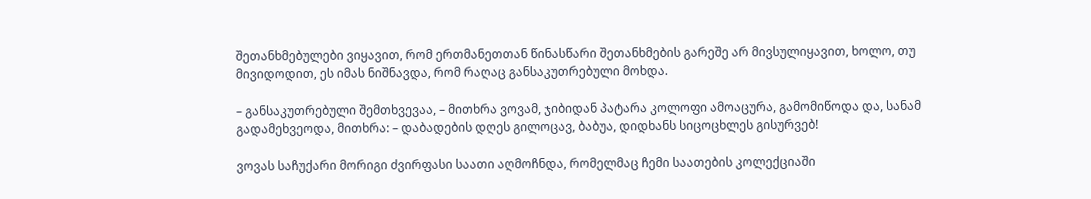შეთანხმებულები ვიყავით, რომ ერთმანეთთან წინასწარი შეთანხმების გარეშე არ მივსულიყავით, ხოლო, თუ მივიდოდით, ეს იმას ნიშნავდა, რომ რაღაც განსაკუთრებული მოხდა.

– განსაკუთრებული შემთხვევაა, – მითხრა ვოვამ, ჯიბიდან პატარა კოლოფი ამოაცურა, გამომიწოდა და, სანამ გადამეხვეოდა, მითხრა: – დაბადების დღეს გილოცავ, ბაბუა, დიდხანს სიცოცხლეს გისურვებ!

ვოვას საჩუქარი მორიგი ძვირფასი საათი აღმოჩნდა, რომელმაც ჩემი საათების კოლექციაში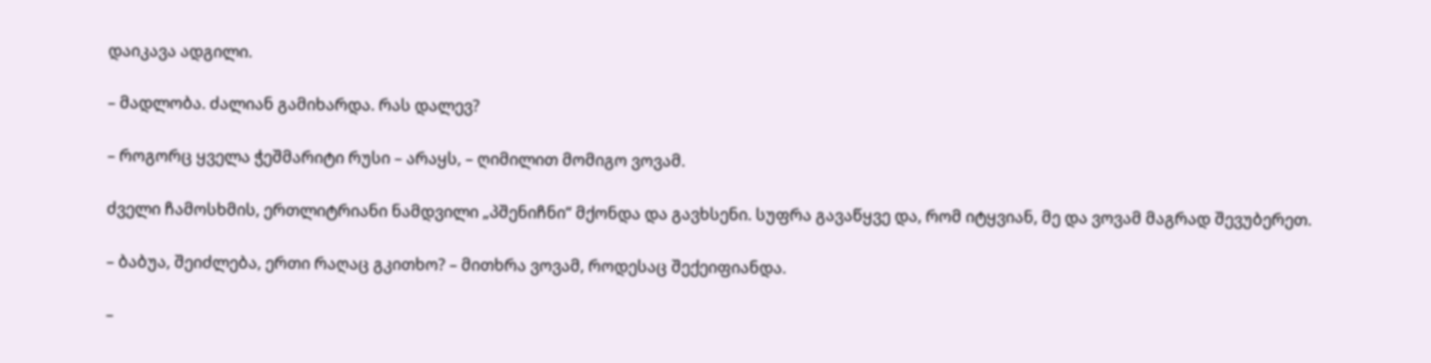დაიკავა ადგილი.

– მადლობა. ძალიან გამიხარდა. რას დალევ?

– როგორც ყველა ჭეშმარიტი რუსი – არაყს, – ღიმილით მომიგო ვოვამ.

ძველი ჩამოსხმის, ერთლიტრიანი ნამდვილი „პშენიჩნი“ მქონდა და გავხსენი. სუფრა გავაწყვე და, რომ იტყვიან, მე და ვოვამ მაგრად შევუბერეთ.

– ბაბუა, შეიძლება, ერთი რაღაც გკითხო? – მითხრა ვოვამ, როდესაც შექეიფიანდა.

–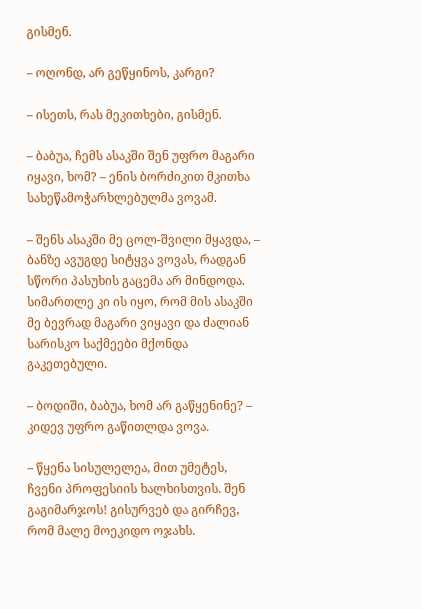გისმენ.

– ოღონდ, არ გეწყინოს, კარგი?

– ისეთს, რას მეკითხები, გისმენ.

– ბაბუა, ჩემს ასაკში შენ უფრო მაგარი იყავი, ხომ? – ენის ბორძიკით მკითხა სახეწამოჭარხლებულმა ვოვამ.

– შენს ასაკში მე ცოლ-შვილი მყავდა, – ბანზე ავუგდე სიტყვა ვოვას, რადგან სწორი პასუხის გაცემა არ მინდოდა. სიმართლე კი ის იყო, რომ მის ასაკში მე ბევრად მაგარი ვიყავი და ძალიან სარისკო საქმეები მქონდა გაკეთებული.

– ბოდიში, ბაბუა, ხომ არ გაწყენინე? – კიდევ უფრო გაწითლდა ვოვა.

– წყენა სისულელეა, მით უმეტეს, ჩვენი პროფესიის ხალხისთვის. შენ გაგიმარჯოს! გისურვებ და გირჩევ, რომ მალე მოეკიდო ოჯახს.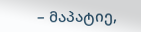– მაპატიე,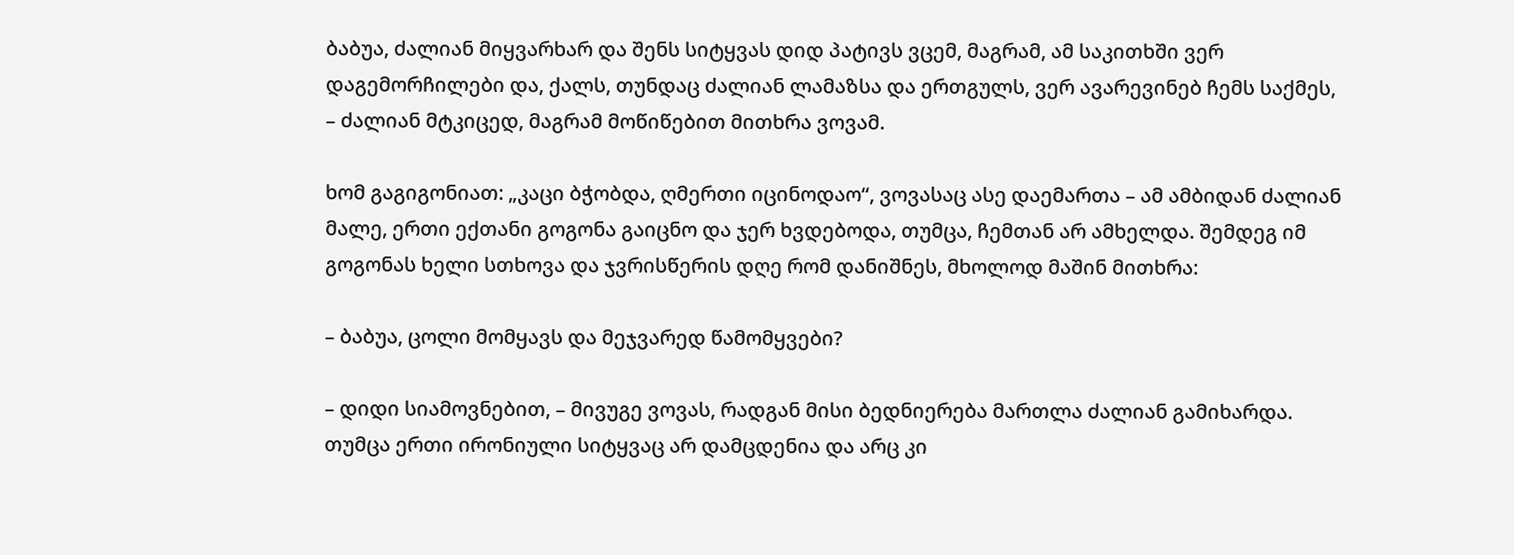ბაბუა, ძალიან მიყვარხარ და შენს სიტყვას დიდ პატივს ვცემ, მაგრამ, ამ საკითხში ვერ დაგემორჩილები და, ქალს, თუნდაც ძალიან ლამაზსა და ერთგულს, ვერ ავარევინებ ჩემს საქმეს, – ძალიან მტკიცედ, მაგრამ მოწიწებით მითხრა ვოვამ.

ხომ გაგიგონიათ: „კაცი ბჭობდა, ღმერთი იცინოდაო“, ვოვასაც ასე დაემართა – ამ ამბიდან ძალიან მალე, ერთი ექთანი გოგონა გაიცნო და ჯერ ხვდებოდა, თუმცა, ჩემთან არ ამხელდა. შემდეგ იმ გოგონას ხელი სთხოვა და ჯვრისწერის დღე რომ დანიშნეს, მხოლოდ მაშინ მითხრა:

– ბაბუა, ცოლი მომყავს და მეჯვარედ წამომყვები?

– დიდი სიამოვნებით, – მივუგე ვოვას, რადგან მისი ბედნიერება მართლა ძალიან გამიხარდა. თუმცა ერთი ირონიული სიტყვაც არ დამცდენია და არც კი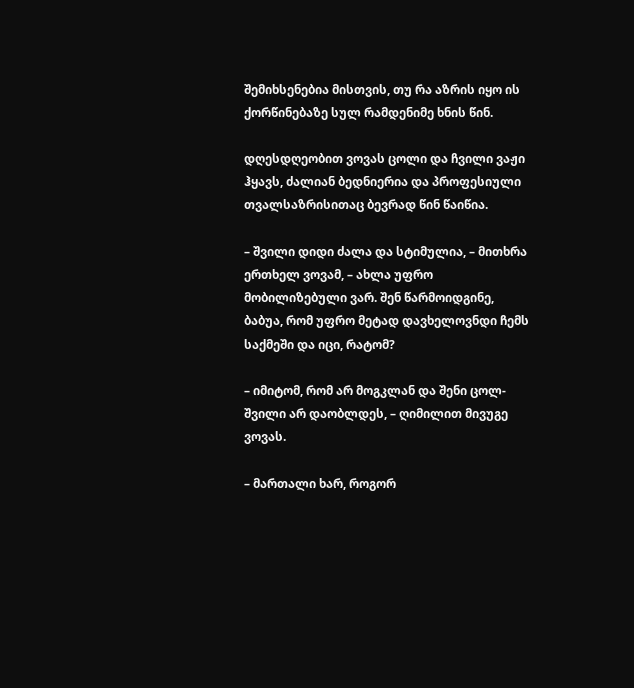შემიხსენებია მისთვის, თუ რა აზრის იყო ის ქორწინებაზე სულ რამდენიმე ხნის წინ.

დღესდღეობით ვოვას ცოლი და ჩვილი ვაჟი ჰყავს, ძალიან ბედნიერია და პროფესიული თვალსაზრისითაც ბევრად წინ წაიწია.

– შვილი დიდი ძალა და სტიმულია, – მითხრა ერთხელ ვოვამ, – ახლა უფრო მობილიზებული ვარ. შენ წარმოიდგინე, ბაბუა, რომ უფრო მეტად დავხელოვნდი ჩემს საქმეში და იცი, რატომ?

– იმიტომ, რომ არ მოგკლან და შენი ცოლ-შვილი არ დაობლდეს, – ღიმილით მივუგე ვოვას.

– მართალი ხარ, როგორ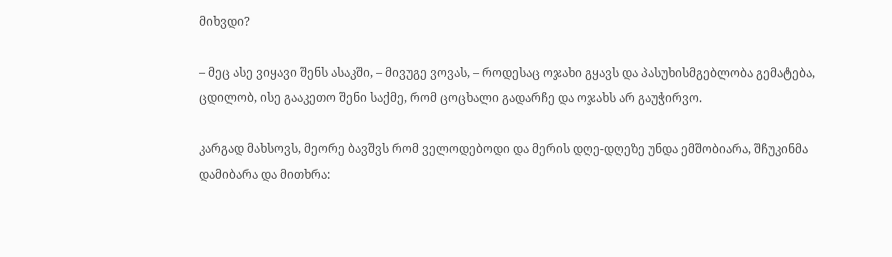მიხვდი?

– მეც ასე ვიყავი შენს ასაკში, – მივუგე ვოვას, – როდესაც ოჯახი გყავს და პასუხისმგებლობა გემატება, ცდილობ, ისე გააკეთო შენი საქმე, რომ ცოცხალი გადარჩე და ოჯახს არ გაუჭირვო.

კარგად მახსოვს, მეორე ბავშვს რომ ველოდებოდი და მერის დღე-დღეზე უნდა ემშობიარა, შჩუკინმა დამიბარა და მითხრა: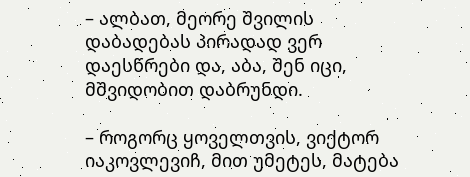– ალბათ, მეორე შვილის დაბადებას პირადად ვერ დაესწრები და, აბა, შენ იცი, მშვიდობით დაბრუნდი.

– როგორც ყოველთვის, ვიქტორ იაკოვლევიჩ, მით უმეტეს, მატება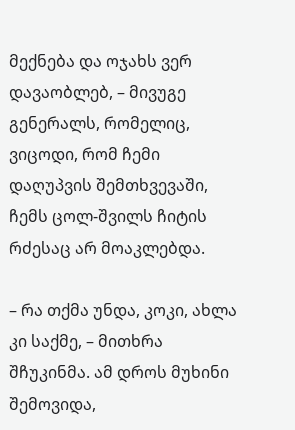მექნება და ოჯახს ვერ დავაობლებ, – მივუგე გენერალს, რომელიც, ვიცოდი, რომ ჩემი დაღუპვის შემთხვევაში, ჩემს ცოლ-შვილს ჩიტის რძესაც არ მოაკლებდა.

– რა თქმა უნდა, კოკი, ახლა კი საქმე, – მითხრა შჩუკინმა. ამ დროს მუხინი შემოვიდა,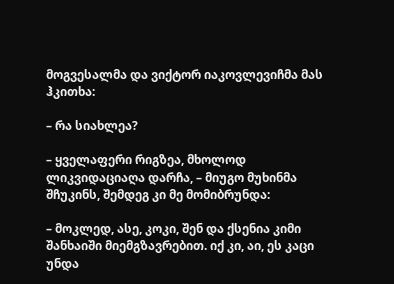მოგვესალმა და ვიქტორ იაკოვლევიჩმა მას ჰკითხა:

– რა სიახლეა?

– ყველაფერი რიგზეა, მხოლოდ ლიკვიდაციაღა დარჩა, – მიუგო მუხინმა შჩუკინს, შემდეგ კი მე მომიბრუნდა:

– მოკლედ, ასე, კოკი, შენ და ქსენია კიმი შანხაიში მიემგზავრებით. იქ კი, აი, ეს კაცი უნდა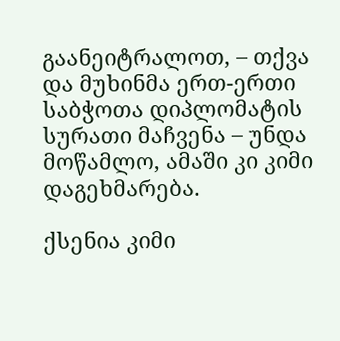გაანეიტრალოთ, – თქვა და მუხინმა ერთ-ერთი საბჭოთა დიპლომატის სურათი მაჩვენა – უნდა მოწამლო, ამაში კი კიმი დაგეხმარება.

ქსენია კიმი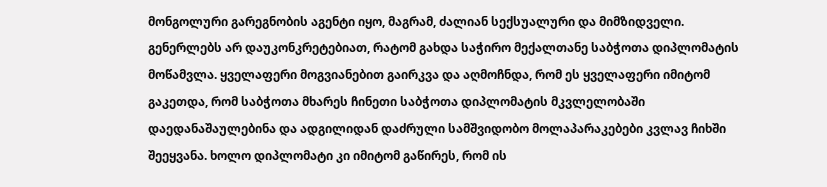მონგოლური გარეგნობის აგენტი იყო, მაგრამ, ძალიან სექსუალური და მიმზიდველი. გენერლებს არ დაუკონკრეტებიათ, რატომ გახდა საჭირო მექალთანე საბჭოთა დიპლომატის მოწამვლა. ყველაფერი მოგვიანებით გაირკვა და აღმოჩნდა, რომ ეს ყველაფერი იმიტომ გაკეთდა, რომ საბჭოთა მხარეს ჩინეთი საბჭოთა დიპლომატის მკვლელობაში დაედანაშაულებინა და ადგილიდან დაძრული სამშვიდობო მოლაპარაკებები კვლავ ჩიხში შეეყვანა. ხოლო დიპლომატი კი იმიტომ გაწირეს, რომ ის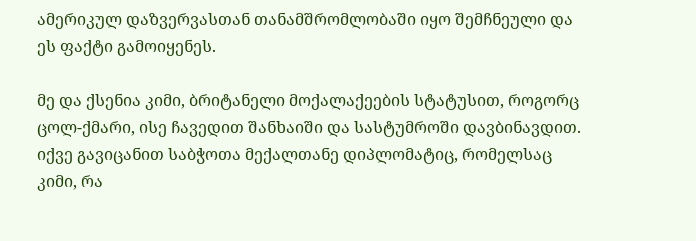ამერიკულ დაზვერვასთან თანამშრომლობაში იყო შემჩნეული და ეს ფაქტი გამოიყენეს.

მე და ქსენია კიმი, ბრიტანელი მოქალაქეების სტატუსით, როგორც ცოლ-ქმარი, ისე ჩავედით შანხაიში და სასტუმროში დავბინავდით. იქვე გავიცანით საბჭოთა მექალთანე დიპლომატიც, რომელსაც კიმი, რა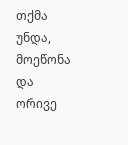თქმა უნდა, მოეწონა და ორივე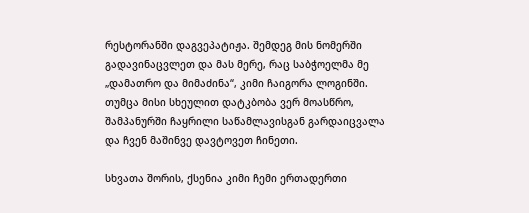რესტორანში დაგვეპატიჟა. შემდეგ მის ნომერში გადავინაცვლეთ და მას მერე, რაც საბჭოელმა მე „დამათრო და მიმაძინა“, კიმი ჩაიგორა ლოგინში. თუმცა მისი სხეულით დატკბობა ვერ მოასწრო, შამპანურში ჩაყრილი საწამლავისგან გარდაიცვალა და ჩვენ მაშინვე დავტოვეთ ჩინეთი.

სხვათა შორის, ქსენია კიმი ჩემი ერთადერთი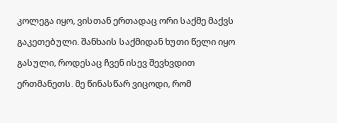კოლეგა იყო, ვისთან ერთადაც ორი საქმე მაქვს გაკეთებული. შანხაის საქმიდან ხუთი წელი იყო გასული, როდესაც ჩვენ ისევ შევხვდით ერთმანეთს. მე წინასწარ ვიცოდი, რომ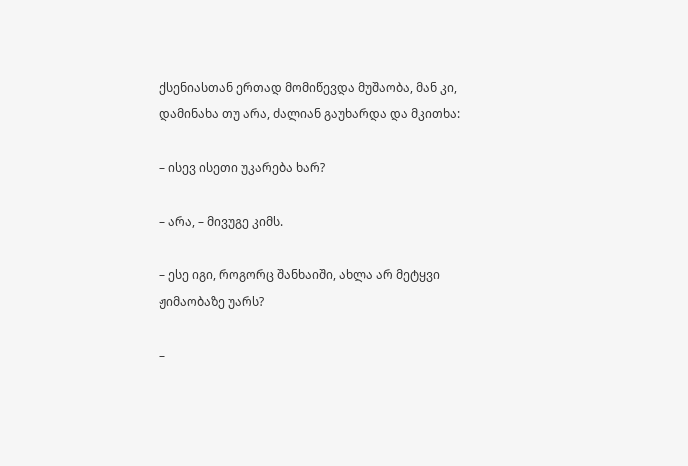ქსენიასთან ერთად მომიწევდა მუშაობა, მან კი, დამინახა თუ არა, ძალიან გაუხარდა და მკითხა:

– ისევ ისეთი უკარება ხარ?

– არა, – მივუგე კიმს.

– ესე იგი, როგორც შანხაიში, ახლა არ მეტყვი ჟიმაობაზე უარს?

–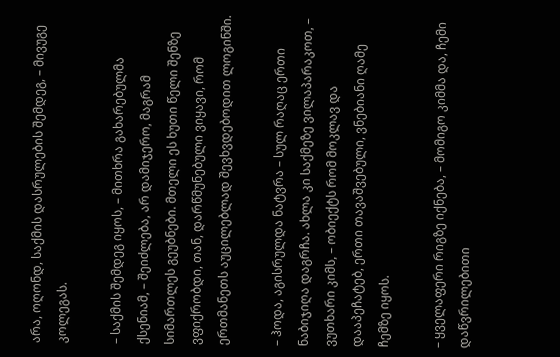არა, ოღონდ, საქმის დასრულების შემდეგ, – მივუგე კოლეგას.

– საქმის შემდეგ იყოს, – მითხრა გახარებულმა ქსენიამ, – შეიძლება, არ დამიჯერო, მაგრამ სიმართლეს გეუბნები. მთელი ეს ხუთი წელი შენზე ვფიქრობდი, თან, დარწმუნებული ვიყავი, რომ ერთმანეთს აუცილებლად შევხვდებოდით ლოგინში.

– ჰოდა, აგისრულდა ნატვრა – სულ რაღაც ერთი ნაბიჯიღა დაგრჩა. ახლა კი საქმეზე ვილაპარაკოთ, – ვუთხარი კიმს, – ობიექტს რომ მოკლავ და დააპეჩატებ, ერთი თავაშვებული, ვნებიანი ღამე ჩემზე იყოს.

– ყველაფერი რიგზე იქნება, – მომიგო კიმმა და, ჩემი დაწვრილებითი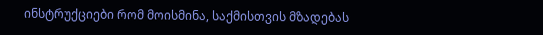ინსტრუქციები რომ მოისმინა, საქმისთვის მზადებას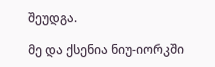შეუდგა.

მე და ქსენია ნიუ-იორკში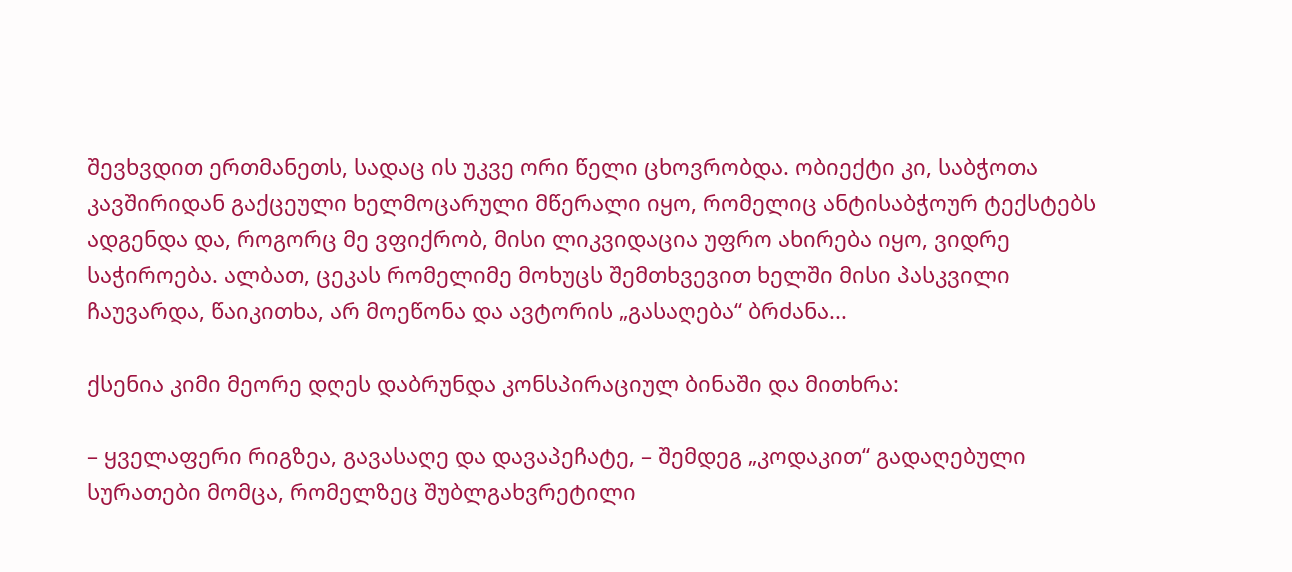შევხვდით ერთმანეთს, სადაც ის უკვე ორი წელი ცხოვრობდა. ობიექტი კი, საბჭოთა კავშირიდან გაქცეული ხელმოცარული მწერალი იყო, რომელიც ანტისაბჭოურ ტექსტებს ადგენდა და, როგორც მე ვფიქრობ, მისი ლიკვიდაცია უფრო ახირება იყო, ვიდრე საჭიროება. ალბათ, ცეკას რომელიმე მოხუცს შემთხვევით ხელში მისი პასკვილი ჩაუვარდა, წაიკითხა, არ მოეწონა და ავტორის „გასაღება“ ბრძანა...

ქსენია კიმი მეორე დღეს დაბრუნდა კონსპირაციულ ბინაში და მითხრა:

– ყველაფერი რიგზეა, გავასაღე და დავაპეჩატე, – შემდეგ „კოდაკით“ გადაღებული სურათები მომცა, რომელზეც შუბლგახვრეტილი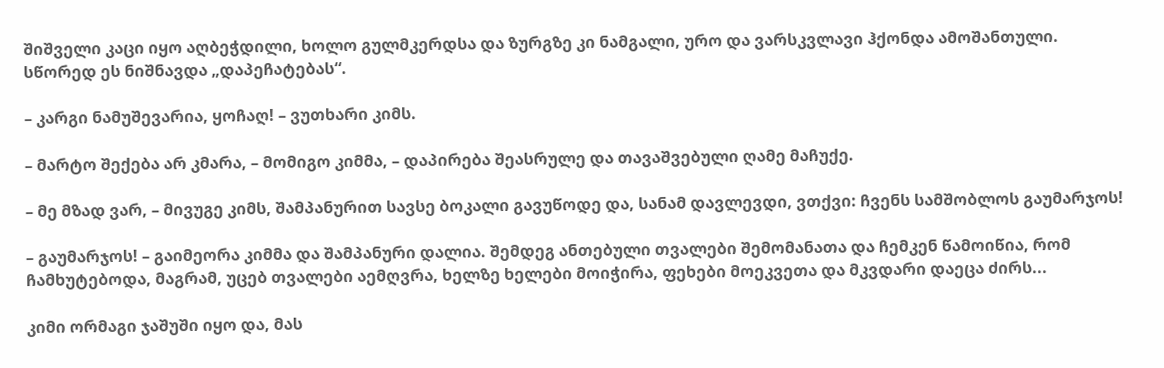შიშველი კაცი იყო აღბეჭდილი, ხოლო გულმკერდსა და ზურგზე კი ნამგალი, ურო და ვარსკვლავი ჰქონდა ამოშანთული. სწორედ ეს ნიშნავდა „დაპეჩატებას“.

– კარგი ნამუშევარია, ყოჩაღ! – ვუთხარი კიმს.

– მარტო შექება არ კმარა, – მომიგო კიმმა, – დაპირება შეასრულე და თავაშვებული ღამე მაჩუქე.

– მე მზად ვარ, – მივუგე კიმს, შამპანურით სავსე ბოკალი გავუწოდე და, სანამ დავლევდი, ვთქვი: ჩვენს სამშობლოს გაუმარჯოს!

– გაუმარჯოს! – გაიმეორა კიმმა და შამპანური დალია. შემდეგ ანთებული თვალები შემომანათა და ჩემკენ წამოიწია, რომ ჩამხუტებოდა, მაგრამ, უცებ თვალები აემღვრა, ხელზე ხელები მოიჭირა, ფეხები მოეკვეთა და მკვდარი დაეცა ძირს...

კიმი ორმაგი ჯაშუში იყო და, მას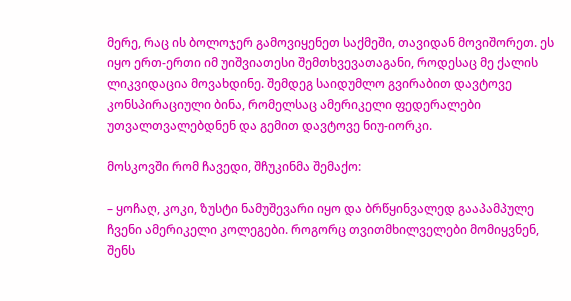მერე, რაც ის ბოლოჯერ გამოვიყენეთ საქმეში, თავიდან მოვიშორეთ. ეს იყო ერთ-ერთი იმ უიშვიათესი შემთხვევათაგანი, როდესაც მე ქალის ლიკვიდაცია მოვახდინე. შემდეგ საიდუმლო გვირაბით დავტოვე კონსპირაციული ბინა, რომელსაც ამერიკელი ფედერალები უთვალთვალებდნენ და გემით დავტოვე ნიუ-იორკი.

მოსკოვში რომ ჩავედი, შჩუკინმა შემაქო:

– ყოჩაღ, კოკი, ზუსტი ნამუშევარი იყო და ბრწყინვალედ გააპამპულე ჩვენი ამერიკელი კოლეგები. როგორც თვითმხილველები მომიყვნენ, შენს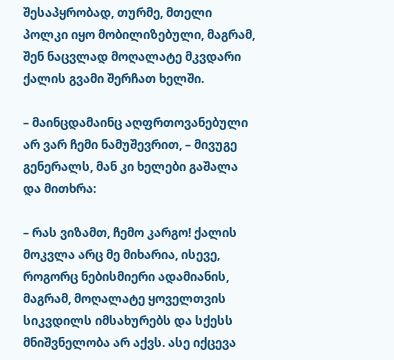შესაპყრობად, თურმე, მთელი პოლკი იყო მობილიზებული, მაგრამ, შენ ნაცვლად მოღალატე მკვდარი ქალის გვამი შერჩათ ხელში.

– მაინცდამაინც აღფრთოვანებული არ ვარ ჩემი ნამუშევრით, – მივუგე გენერალს, მან კი ხელები გაშალა და მითხრა:

– რას ვიზამთ, ჩემო კარგო! ქალის მოკვლა არც მე მიხარია, ისევე, როგორც ნებისმიერი ადამიანის, მაგრამ, მოღალატე ყოველთვის სიკვდილს იმსახურებს და სქესს მნიშვნელობა არ აქვს. ასე იქცევა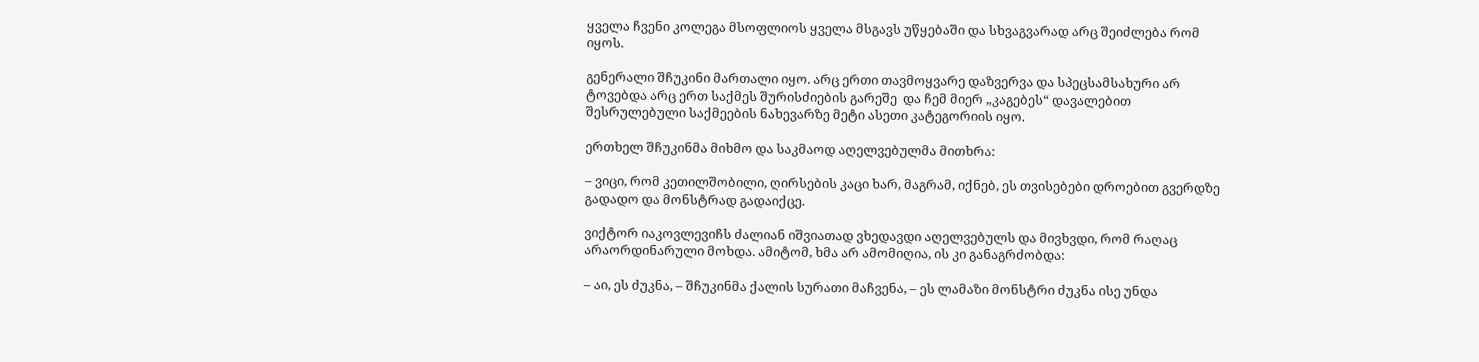ყველა ჩვენი კოლეგა მსოფლიოს ყველა მსგავს უწყებაში და სხვაგვარად არც შეიძლება რომ იყოს.

გენერალი შჩუკინი მართალი იყო. არც ერთი თავმოყვარე დაზვერვა და სპეცსამსახური არ ტოვებდა არც ერთ საქმეს შურისძიების გარეშე  და ჩემ მიერ „კაგებეს“ დავალებით შესრულებული საქმეების ნახევარზე მეტი ასეთი კატეგორიის იყო.

ერთხელ შჩუკინმა მიხმო და საკმაოდ აღელვებულმა მითხრა:

– ვიცი, რომ კეთილშობილი, ღირსების კაცი ხარ, მაგრამ, იქნებ, ეს თვისებები დროებით გვერდზე გადადო და მონსტრად გადაიქცე.

ვიქტორ იაკოვლევიჩს ძალიან იშვიათად ვხედავდი აღელვებულს და მივხვდი, რომ რაღაც არაორდინარული მოხდა. ამიტომ, ხმა არ ამომიღია, ის კი განაგრძობდა:

– აი, ეს ძუკნა, – შჩუკინმა ქალის სურათი მაჩვენა, – ეს ლამაზი მონსტრი ძუკნა ისე უნდა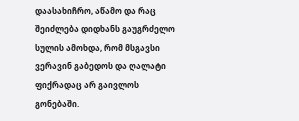დაასახიჩრო, აწამო და რაც შეიძლება დიდხანს გაუგრძელო სულის ამოხდა, რომ მსგავსი ვერავინ გაბედოს და ღალატი ფიქრადაც არ გაივლოს გონებაში.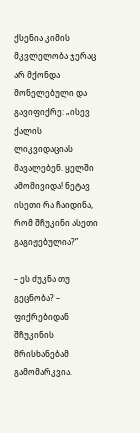ქსენია კიმის მკვლელობა ჯერაც არ მქონდა მონელებული და გავიფიქრე: „ისევ ქალის ლიკვიდაციას მავალებენ. ყელში ამომივიდა! ნეტავ ისეთი რა ჩაიდინა, რომ შჩუკინი ასეთი გაგიჟებულია?”

– ეს ძუკნა თუ გეცნობა? – ფიქრებიდან შჩუკინის მრისხანებამ გამომარკვია.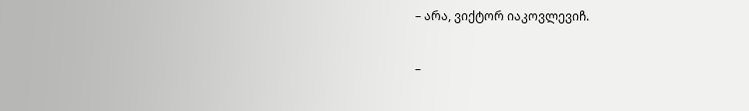– არა, ვიქტორ იაკოვლევიჩ.

–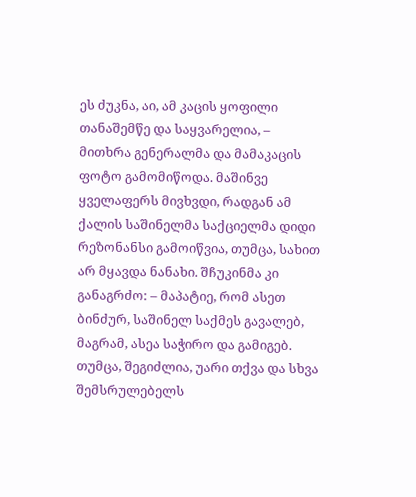ეს ძუკნა, აი, ამ კაცის ყოფილი თანაშემწე და საყვარელია, – მითხრა გენერალმა და მამაკაცის ფოტო გამომიწოდა. მაშინვე ყველაფერს მივხვდი, რადგან ამ ქალის საშინელმა საქციელმა დიდი რეზონანსი გამოიწვია, თუმცა, სახით არ მყავდა ნანახი. შჩუკინმა კი განაგრძო: – მაპატიე, რომ ასეთ ბინძურ, საშინელ საქმეს გავალებ, მაგრამ, ასეა საჭირო და გამიგებ. თუმცა, შეგიძლია, უარი თქვა და სხვა შემსრულებელს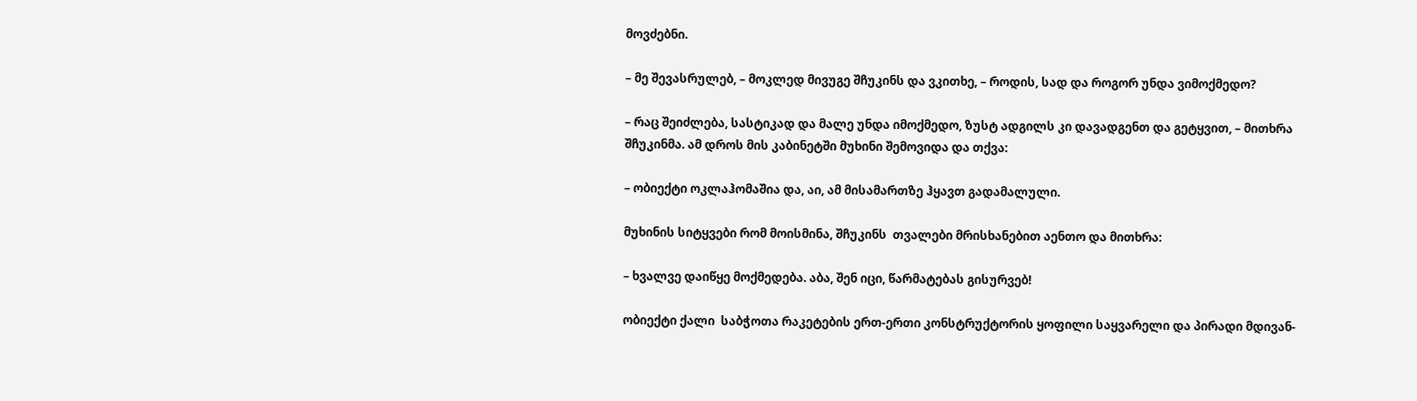მოვძებნი.

– მე შევასრულებ, – მოკლედ მივუგე შჩუკინს და ვკითხე, – როდის, სად და როგორ უნდა ვიმოქმედო?

– რაც შეიძლება, სასტიკად და მალე უნდა იმოქმედო, ზუსტ ადგილს კი დავადგენთ და გეტყვით, – მითხრა შჩუკინმა. ამ დროს მის კაბინეტში მუხინი შემოვიდა და თქვა:

– ობიექტი ოკლაჰომაშია და, აი, ამ მისამართზე ჰყავთ გადამალული.

მუხინის სიტყვები რომ მოისმინა, შჩუკინს  თვალები მრისხანებით აენთო და მითხრა:

– ხვალვე დაიწყე მოქმედება. აბა, შენ იცი, წარმატებას გისურვებ!

ობიექტი ქალი  საბჭოთა რაკეტების ერთ-ერთი კონსტრუქტორის ყოფილი საყვარელი და პირადი მდივან-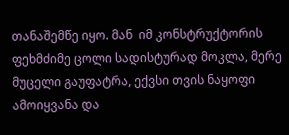თანაშემწე იყო. მან  იმ კონსტრუქტორის ფეხმძიმე ცოლი სადისტურად მოკლა, მერე მუცელი გაუფატრა, ექვსი თვის ნაყოფი ამოიყვანა და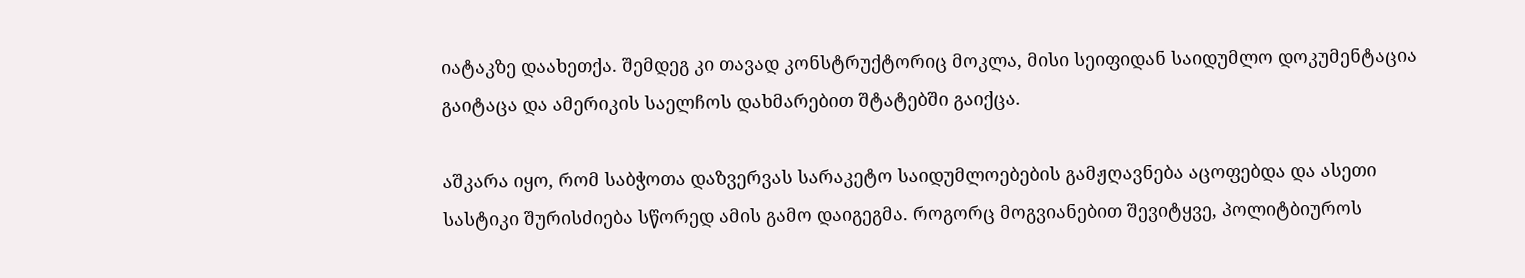იატაკზე დაახეთქა. შემდეგ კი თავად კონსტრუქტორიც მოკლა, მისი სეიფიდან საიდუმლო დოკუმენტაცია გაიტაცა და ამერიკის საელჩოს დახმარებით შტატებში გაიქცა.

აშკარა იყო, რომ საბჭოთა დაზვერვას სარაკეტო საიდუმლოებების გამჟღავნება აცოფებდა და ასეთი სასტიკი შურისძიება სწორედ ამის გამო დაიგეგმა. როგორც მოგვიანებით შევიტყვე, პოლიტბიუროს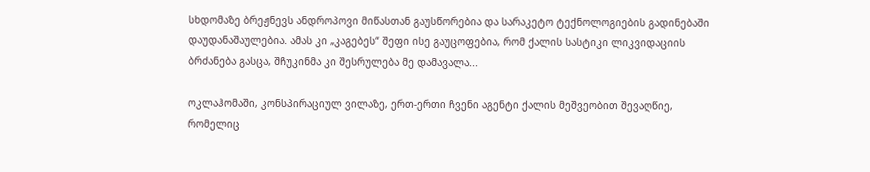სხდომაზე ბრეჟნევს ანდროპოვი მიწასთან გაუსწორებია და სარაკეტო ტექნოლოგიების გადინებაში დაუდანაშაულებია. ამას კი „კაგებეს“ შეფი ისე გაუცოფებია, რომ ქალის სასტიკი ლიკვიდაციის ბრძანება გასცა, შჩუკინმა კი შესრულება მე დამავალა...

ოკლაჰომაში, კონსპირაციულ ვილაზე, ერთ-ერთი ჩვენი აგენტი ქალის მეშვეობით შევაღწიე, რომელიც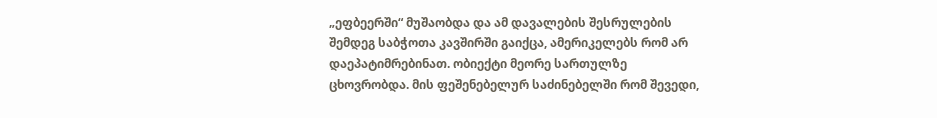„ეფბეერში“ მუშაობდა და ამ დავალების შესრულების შემდეგ საბჭოთა კავშირში გაიქცა, ამერიკელებს რომ არ დაეპატიმრებინათ. ობიექტი მეორე სართულზე ცხოვრობდა. მის ფეშენებელურ საძინებელში რომ შევედი,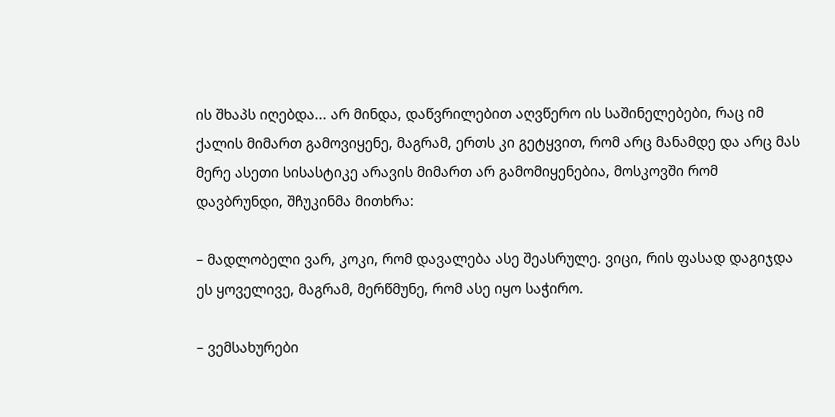ის შხაპს იღებდა... არ მინდა, დაწვრილებით აღვწერო ის საშინელებები, რაც იმ ქალის მიმართ გამოვიყენე, მაგრამ, ერთს კი გეტყვით, რომ არც მანამდე და არც მას მერე ასეთი სისასტიკე არავის მიმართ არ გამომიყენებია, მოსკოვში რომ დავბრუნდი, შჩუკინმა მითხრა:

– მადლობელი ვარ, კოკი, რომ დავალება ასე შეასრულე. ვიცი, რის ფასად დაგიჯდა ეს ყოველივე, მაგრამ, მერწმუნე, რომ ასე იყო საჭირო.

– ვემსახურები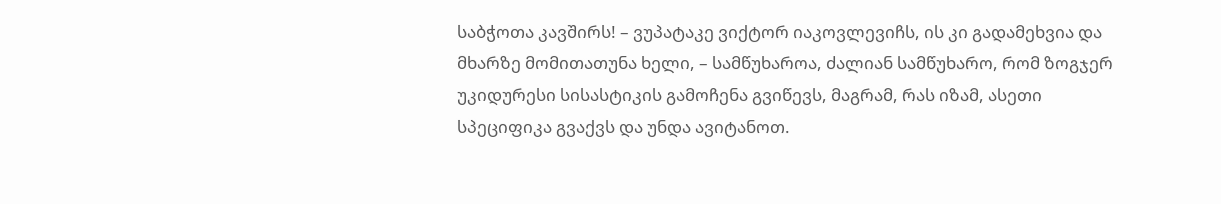საბჭოთა კავშირს! – ვუპატაკე ვიქტორ იაკოვლევიჩს, ის კი გადამეხვია და მხარზე მომითათუნა ხელი, – სამწუხაროა, ძალიან სამწუხარო, რომ ზოგჯერ უკიდურესი სისასტიკის გამოჩენა გვიწევს, მაგრამ, რას იზამ, ასეთი სპეციფიკა გვაქვს და უნდა ავიტანოთ.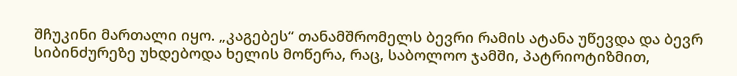შჩუკინი მართალი იყო. „კაგებეს“ თანამშრომელს ბევრი რამის ატანა უწევდა და ბევრ სიბინძურეზე უხდებოდა ხელის მოწერა, რაც, საბოლოო ჯამში, პატრიოტიზმით,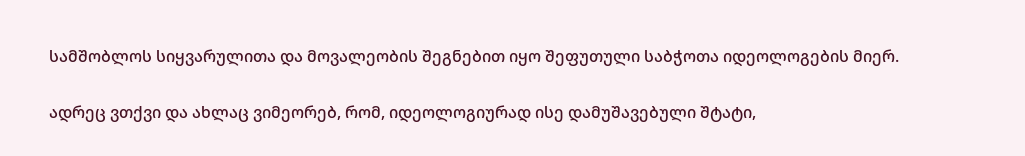სამშობლოს სიყვარულითა და მოვალეობის შეგნებით იყო შეფუთული საბჭოთა იდეოლოგების მიერ.

ადრეც ვთქვი და ახლაც ვიმეორებ, რომ, იდეოლოგიურად ისე დამუშავებული შტატი,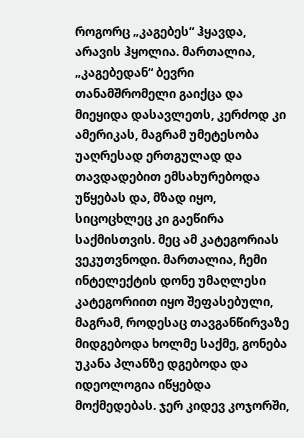როგორც „კაგებეს“ ჰყავდა, არავის ჰყოლია. მართალია, „კაგებედან“ ბევრი თანამშრომელი გაიქცა და მიეყიდა დასავლეთს, კერძოდ კი ამერიკას, მაგრამ უმეტესობა უაღრესად ერთგულად და თავდადებით ემსახურებოდა უწყებას და, მზად იყო, სიცოცხლეც კი გაეწირა საქმისთვის. მეც ამ კატეგორიას ვეკუთვნოდი. მართალია, ჩემი ინტელექტის დონე უმაღლესი კატეგორიით იყო შეფასებული, მაგრამ, როდესაც თავგანწირვაზე მიდგებოდა ხოლმე საქმე, გონება უკანა პლანზე დგებოდა და იდეოლოგია იწყებდა მოქმედებას. ჯერ კიდევ კოჯორში,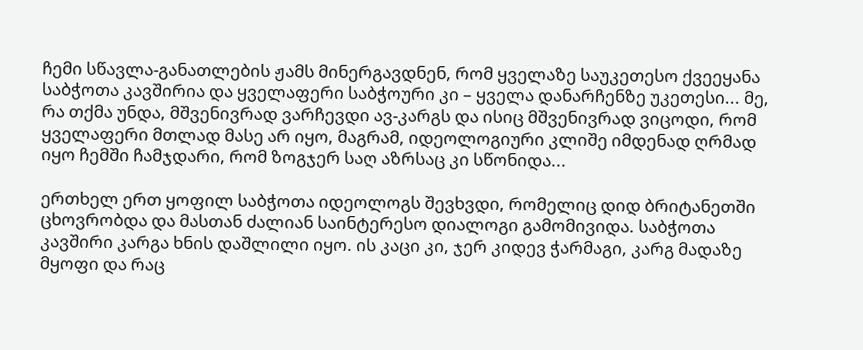ჩემი სწავლა-განათლების ჟამს მინერგავდნენ, რომ ყველაზე საუკეთესო ქვეეყანა საბჭოთა კავშირია და ყველაფერი საბჭოური კი – ყველა დანარჩენზე უკეთესი... მე, რა თქმა უნდა, მშვენივრად ვარჩევდი ავ-კარგს და ისიც მშვენივრად ვიცოდი, რომ ყველაფერი მთლად მასე არ იყო, მაგრამ, იდეოლოგიური კლიშე იმდენად ღრმად იყო ჩემში ჩამჯდარი, რომ ზოგჯერ საღ აზრსაც კი სწონიდა...

ერთხელ ერთ ყოფილ საბჭოთა იდეოლოგს შევხვდი, რომელიც დიდ ბრიტანეთში ცხოვრობდა და მასთან ძალიან საინტერესო დიალოგი გამომივიდა. საბჭოთა კავშირი კარგა ხნის დაშლილი იყო. ის კაცი კი, ჯერ კიდევ ჭარმაგი, კარგ მადაზე მყოფი და რაც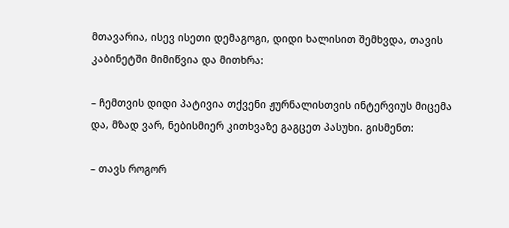მთავარია, ისევ ისეთი დემაგოგი, დიდი ხალისით შემხვდა, თავის კაბინეტში მიმიწვია და მითხრა:

– ჩემთვის დიდი პატივია თქვენი ჟურნალისთვის ინტერვიუს მიცემა და, მზად ვარ, ნებისმიერ კითხვაზე გაგცეთ პასუხი. გისმენთ:

– თავს როგორ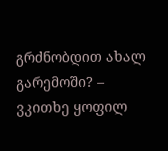გრძნობდით ახალ გარემოში? – ვკითხე ყოფილ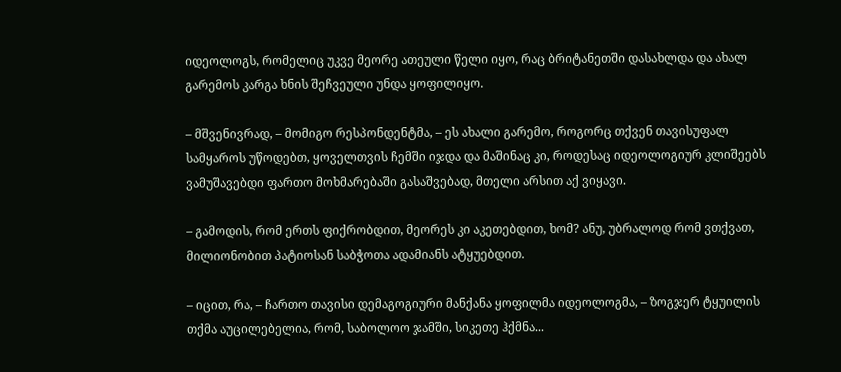იდეოლოგს, რომელიც უკვე მეორე ათეული წელი იყო, რაც ბრიტანეთში დასახლდა და ახალ გარემოს კარგა ხნის შეჩვეული უნდა ყოფილიყო.

– მშვენივრად, – მომიგო რესპონდენტმა, – ეს ახალი გარემო, როგორც თქვენ თავისუფალ სამყაროს უწოდებთ, ყოველთვის ჩემში იჯდა და მაშინაც კი, როდესაც იდეოლოგიურ კლიშეებს ვამუშავებდი ფართო მოხმარებაში გასაშვებად, მთელი არსით აქ ვიყავი.

– გამოდის, რომ ერთს ფიქრობდით, მეორეს კი აკეთებდით, ხომ? ანუ, უბრალოდ რომ ვთქვათ, მილიონობით პატიოსან საბჭოთა ადამიანს ატყუებდით.

– იცით, რა, – ჩართო თავისი დემაგოგიური მანქანა ყოფილმა იდეოლოგმა, – ზოგჯერ ტყუილის თქმა აუცილებელია, რომ, საბოლოო ჯამში, სიკეთე ჰქმნა...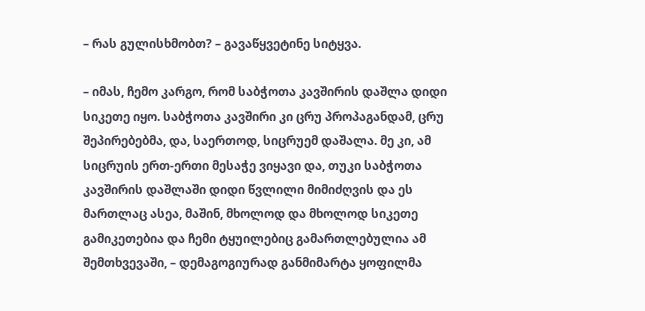– რას გულისხმობთ? – გავაწყვეტინე სიტყვა.

– იმას, ჩემო კარგო, რომ საბჭოთა კავშირის დაშლა დიდი სიკეთე იყო. საბჭოთა კავშირი კი ცრუ პროპაგანდამ, ცრუ შეპირებებმა, და, საერთოდ, სიცრუემ დაშალა. მე კი, ამ სიცრუის ერთ-ერთი მესაჭე ვიყავი და, თუკი საბჭოთა კავშირის დაშლაში დიდი წვლილი მიმიძღვის და ეს მართლაც ასეა, მაშინ, მხოლოდ და მხოლოდ სიკეთე გამიკეთებია და ჩემი ტყუილებიც გამართლებულია ამ შემთხვევაში, – დემაგოგიურად განმიმარტა ყოფილმა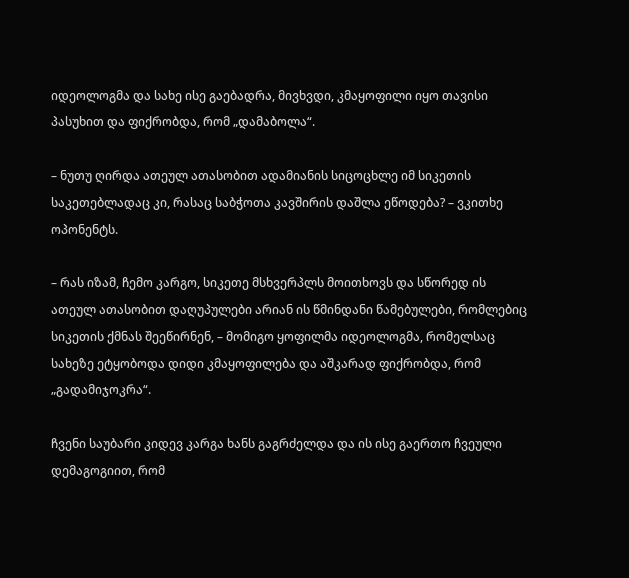იდეოლოგმა და სახე ისე გაებადრა, მივხვდი, კმაყოფილი იყო თავისი პასუხით და ფიქრობდა, რომ „დამაბოლა“.

– ნუთუ ღირდა ათეულ ათასობით ადამიანის სიცოცხლე იმ სიკეთის საკეთებლადაც კი, რასაც საბჭოთა კავშირის დაშლა ეწოდება? – ვკითხე ოპონენტს.

– რას იზამ, ჩემო კარგო, სიკეთე მსხვერპლს მოითხოვს და სწორედ ის ათეულ ათასობით დაღუპულები არიან ის წმინდანი წამებულები, რომლებიც სიკეთის ქმნას შეეწირნენ, – მომიგო ყოფილმა იდეოლოგმა, რომელსაც სახეზე ეტყობოდა დიდი კმაყოფილება და აშკარად ფიქრობდა, რომ „გადამიჯოკრა“.

ჩვენი საუბარი კიდევ კარგა ხანს გაგრძელდა და ის ისე გაერთო ჩვეული დემაგოგიით, რომ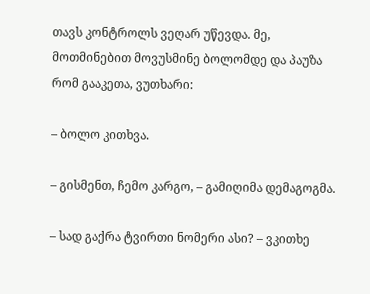თავს კონტროლს ვეღარ უწევდა. მე, მოთმინებით მოვუსმინე ბოლომდე და პაუზა რომ გააკეთა, ვუთხარი:

– ბოლო კითხვა.

– გისმენთ, ჩემო კარგო, – გამიღიმა დემაგოგმა.

– სად გაქრა ტვირთი ნომერი ასი? – ვკითხე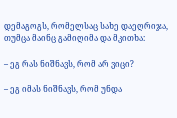დემაგოგს, რომელსაც სახე დაეღრიჯა, თუმცა მაინც გამიღიმა და მკითხა:

– ეგ რას ნიშნავს, რომ არ ვიცი?

– ეგ იმას ნიშნავს, რომ უნდა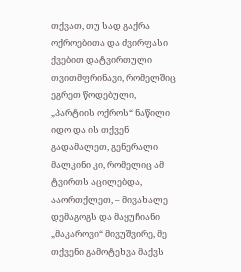თქვათ, თუ სად გაქრა ოქროებითა და ძვირფასი ქვებით დატვირთული თვითმფრინავი, რომელშიც ეგრეთ წოდებული, „პარტიის ოქროს“ ნაწილი იდო და ის თქვენ გადამალეთ, გენერალი მალკინი კი, რომელიც ამ ტვირთს აცილებდა, ააორთქლეთ, – მივახალე დემაგოგს და მაყუჩიანი „მაკაროვი“ მივუშვირე, მე თქვენი გამოტეხვა მაქვს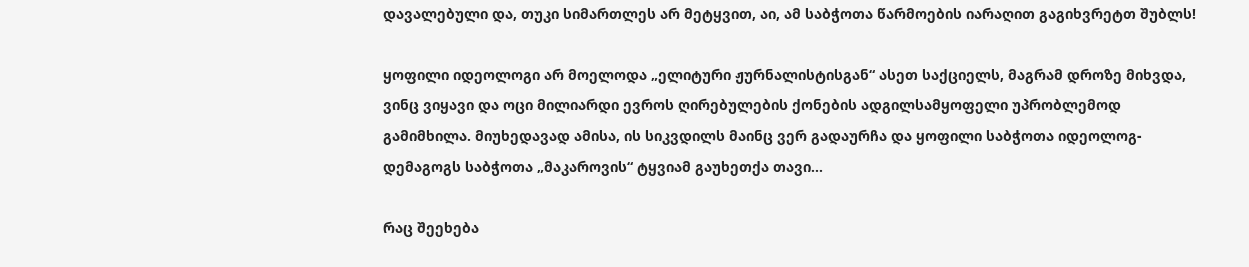დავალებული და, თუკი სიმართლეს არ მეტყვით, აი, ამ საბჭოთა წარმოების იარაღით გაგიხვრეტთ შუბლს!

ყოფილი იდეოლოგი არ მოელოდა „ელიტური ჟურნალისტისგან“ ასეთ საქციელს, მაგრამ დროზე მიხვდა, ვინც ვიყავი და ოცი მილიარდი ევროს ღირებულების ქონების ადგილსამყოფელი უპრობლემოდ გამიმხილა. მიუხედავად ამისა, ის სიკვდილს მაინც ვერ გადაურჩა და ყოფილი საბჭოთა იდეოლოგ-დემაგოგს საბჭოთა „მაკაროვის“ ტყვიამ გაუხეთქა თავი...

რაც შეეხება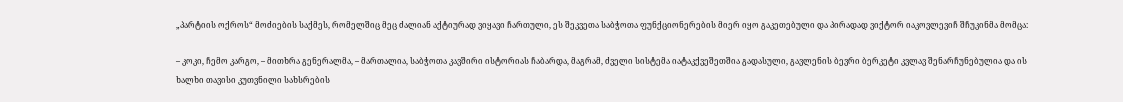„პარტიის ოქროს“ მოძიების საქმეს, რომელშიც მეც ძალიან აქტიურად ვიყავი ჩართული, ეს შეკვეთა საბჭოთა ფუნქციონერების მიერ იყო გაკეთებული და პირადად ვიქტორ იაკოვლევიჩ შჩუკინმა მომცა:

– კოკი, ჩემო კარგო, – მითხრა გენერალმა, – მართალია, საბჭოთა კავშირი ისტორიას ჩაბარდა, მაგრამ, ძველი სისტემა იატაკქვეშეთშია გადასული, გავლენის ბევრი ბერკეტი კვლავ შენარჩუნებულია და ის ხალხი თავისი კუთვნილი სახსრების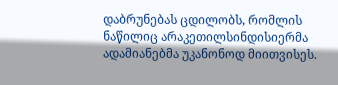დაბრუნებას ცდილობს, რომლის ნაწილიც არაკეთილსინდისიერმა ადამიანებმა უკანონოდ მიითვისეს.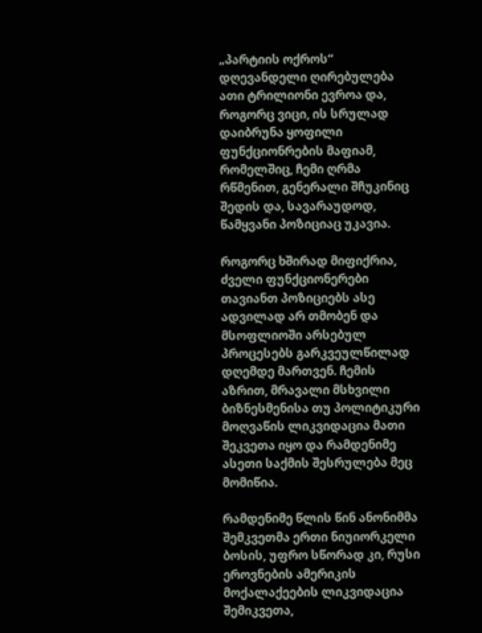„პარტიის ოქროს“ დღევანდელი ღირებულება ათი ტრილიონი ევროა და, როგორც ვიცი, ის სრულად დაიბრუნა ყოფილი ფუნქციონრების მაფიამ, რომელშიც, ჩემი ღრმა რწმენით, გენერალი შჩუკინიც შედის და, სავარაუდოდ, წამყვანი პოზიციაც უკავია.

როგორც ხშირად მიფიქრია, ძველი ფუნქციონერები თავიანთ პოზიციებს ასე ადვილად არ თმობენ და მსოფლიოში არსებულ პროცესებს გარკვეულწილად დღემდე მართვენ. ჩემის აზრით, მრავალი მსხვილი ბიზნესმენისა თუ პოლიტიკური მოღვაწის ლიკვიდაცია მათი შეკვეთა იყო და რამდენიმე ასეთი საქმის შესრულება მეც მომიწია.

რამდენიმე წლის წინ ანონიმმა შემკვეთმა ერთი ნიუიორკელი ბოსის, უფრო სწორად კი, რუსი ეროვნების ამერიკის მოქალაქეების ლიკვიდაცია შემიკვეთა,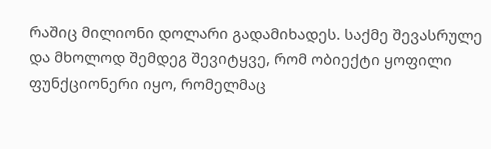რაშიც მილიონი დოლარი გადამიხადეს. საქმე შევასრულე და მხოლოდ შემდეგ შევიტყვე, რომ ობიექტი ყოფილი ფუნქციონერი იყო, რომელმაც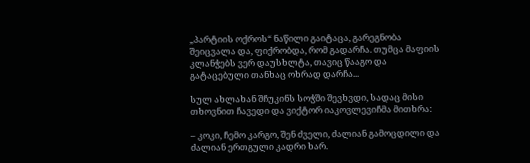„პარტიის ოქროს“ ნაწილი გაიტაცა, გარეგნობა შეიცვალა და, ფიქრობდა, რომ გადარჩა. თუმცა მაფიის კლანჭებს ვერ დაუსხლტა, თავიც წააგო და გატაცებული თანხაც ოხრად დარჩა...

სულ ახლახან შჩუკინს სოჭში შევხვდი, სადაც მისი თხოვნით ჩავედი და ვიქტორ იაკოვლევიჩმა მითხრა:

– კოკი, ჩემო კარგო, შენ ძველი, ძალიან გამოცდილი და ძალიან ერთგული კადრი ხარ.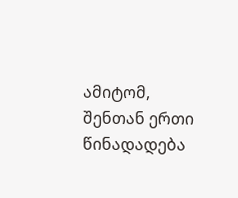ამიტომ, შენთან ერთი წინადადება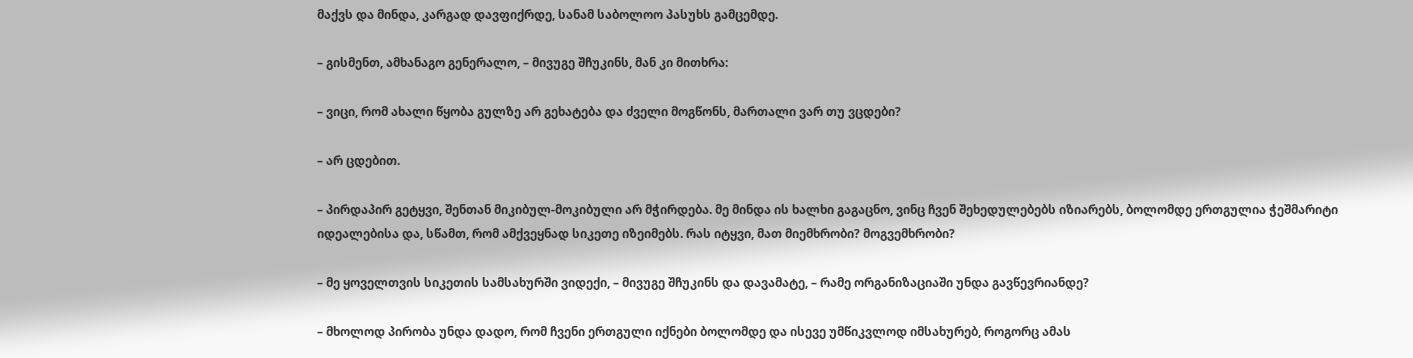მაქვს და მინდა, კარგად დავფიქრდე, სანამ საბოლოო პასუხს გამცემდე.

– გისმენთ, ამხანაგო გენერალო, – მივუგე შჩუკინს, მან კი მითხრა:

– ვიცი, რომ ახალი წყობა გულზე არ გეხატება და ძველი მოგწონს, მართალი ვარ თუ ვცდები?

– არ ცდებით.

– პირდაპირ გეტყვი, შენთან მიკიბულ-მოკიბული არ მჭირდება. მე მინდა ის ხალხი გაგაცნო, ვინც ჩვენ შეხედულებებს იზიარებს, ბოლომდე ერთგულია ჭეშმარიტი იდეალებისა და, სწამთ, რომ ამქვეყნად სიკეთე იზეიმებს. რას იტყვი, მათ მიემხრობი? მოგვემხრობი?

– მე ყოველთვის სიკეთის სამსახურში ვიდექი, – მივუგე შჩუკინს და დავამატე, – რამე ორგანიზაციაში უნდა გავწევრიანდე?

– მხოლოდ პირობა უნდა დადო, რომ ჩვენი ერთგული იქნები ბოლომდე და ისევე უმწიკვლოდ იმსახურებ, როგორც ამას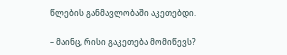წლების განმავლობაში აკეთებდი.

– მაინც, რისი გაკეთება მომიწევს?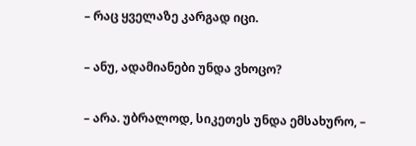– რაც ყველაზე კარგად იცი.

– ანუ, ადამიანები უნდა ვხოცო?

– არა. უბრალოდ, სიკეთეს უნდა ემსახურო, –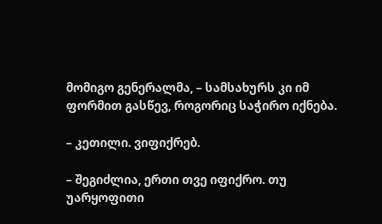მომიგო გენერალმა, – სამსახურს კი იმ ფორმით გასწევ, როგორიც საჭირო იქნება.

– კეთილი. ვიფიქრებ.

– შეგიძლია, ერთი თვე იფიქრო. თუ უარყოფითი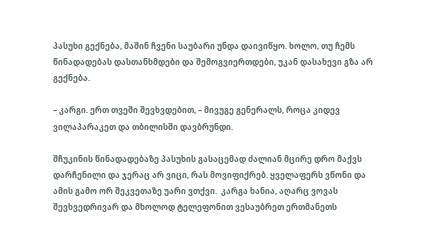პასუხი გექნება, მაშინ ჩვენი საუბარი უნდა დაივიწყო. ხოლო, თუ ჩემს წინადადებას დასთანხმდები და შემოგვიერთდები, უკან დასახევი გზა არ გექნება.

– კარგი. ერთ თვეში შევხვდებით, – მივუგე გენერალს, როცა კიდევ ვილაპარაკეთ და თბილისში დავბრუნდი.

შჩუკინის წინადადებაზე პასუხის გასაცემად ძალიან მცირე დრო მაქვს დარჩენილი და ჯერაც არ ვიცი, რას მოვიფიქრებ. ყველაფერს ვწონი და ამის გამო ორ შეკვეთაზე უარი ვთქვი.  კარგა ხანია, აღარც ვოვას შევხვედრივარ და მხოლოდ ტელეფონით ვესაუბრეთ ერთმანეთს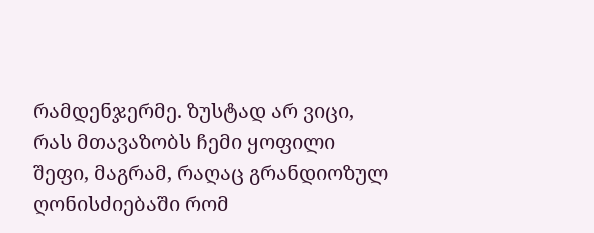რამდენჯერმე. ზუსტად არ ვიცი, რას მთავაზობს ჩემი ყოფილი შეფი, მაგრამ, რაღაც გრანდიოზულ ღონისძიებაში რომ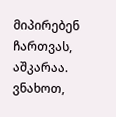მიპირებენ ჩართვას, აშკარაა. ვნახოთ,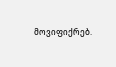მოვიფიქრებ.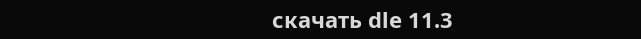скачать dle 11.3